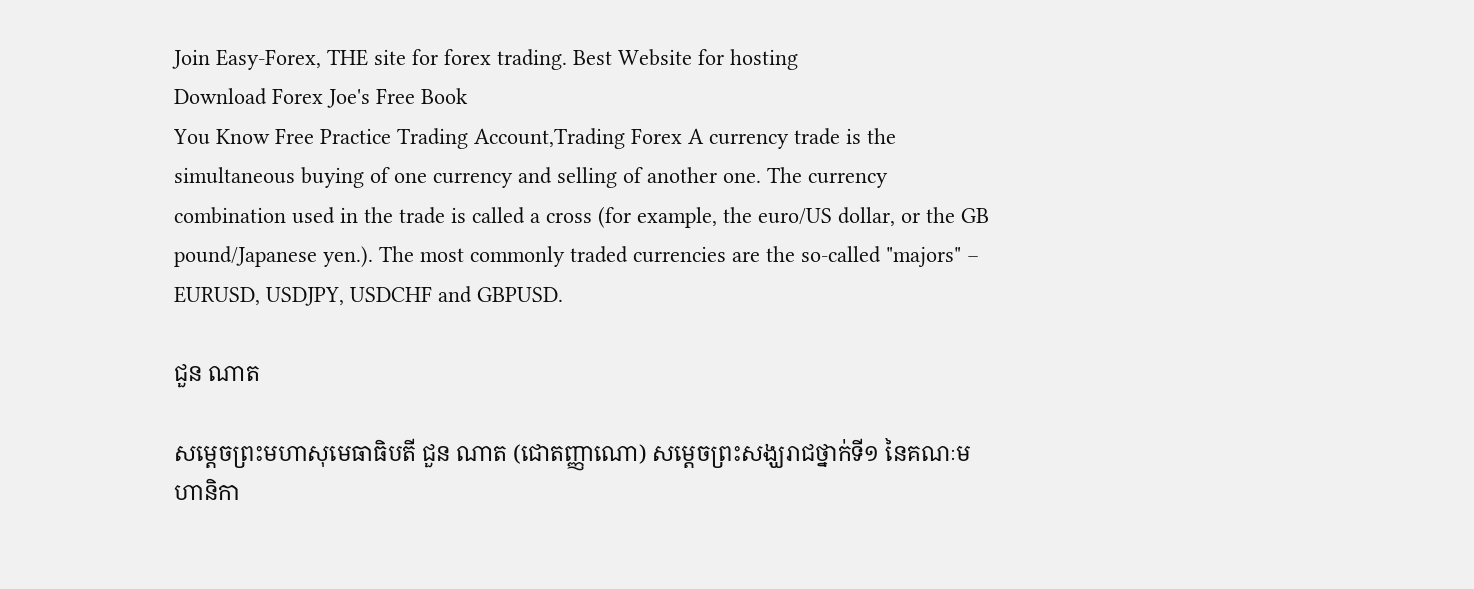Join Easy-Forex, THE site for forex trading. Best Website for hosting
Download Forex Joe's Free Book
You Know Free Practice Trading Account,Trading Forex A currency trade is the simultaneous buying of one currency and selling of another one. The currency combination used in the trade is called a cross (for example, the euro/US dollar, or the GB pound/Japanese yen.). The most commonly traded currencies are the so-called "majors" – EURUSD, USDJPY, USDCHF and GBPUSD.

ជួន ណាត

សម្ដេចព្រះមហាសុមេធាធិបតី ជួន ណាត (ជោតញ្ញាណោ) សម្ដេចព្រះសង្ឃរាជថ្នាក់ទី១ នៃគណៈមហានិកា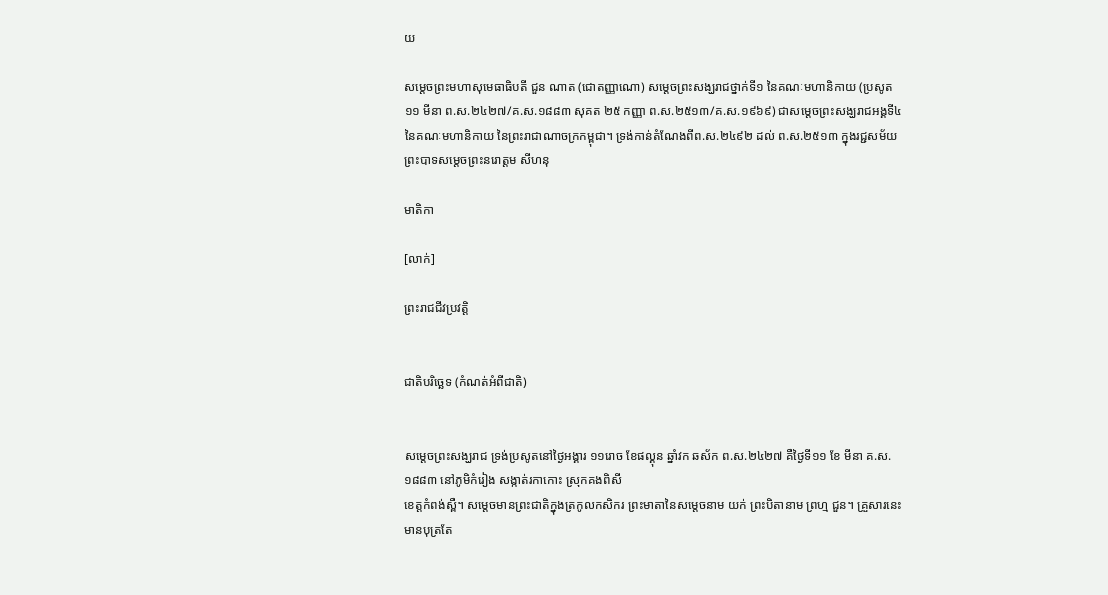យ

សម្ដេចព្រះមហាសុមេធាធិបតី ជួន ណាត (ជោតញ្ញាណោ) សម្ដេចព្រះសង្ឃរាជថ្នាក់ទី១ នៃគណៈមហានិកាយ (ប្រសូត ១១ មីនា ព.ស.២៤២៧/គ.ស.១៨៨៣ សុគត ២៥ កញ្ញា ព.ស.២៥១៣/គ.ស.១៩៦៩) ជាសម្ដេចព្រះសង្ឃរាជអង្គទី៤ នៃគណៈមហានិកាយ នៃព្រះរាជាណាចក្រកម្ពុជា។ ទ្រង់កាន់តំណែងពីព.ស.២៤៩២ ដល់ ព.ស.២៥១៣ ក្នុងរជ្ជសម័យព្រះបាទសម្ដេចព្រះនរោត្ដម សីហនុ

មាតិកា

[លាក់]

ព្រះរាជជីវប្រវត្តិ


ជាតិបរិច្ឆេទ (កំណត់អំពីជាតិ)


សម្ដេចព្រះសង្ឃរាជ ទ្រង់ប្រសូតនៅថ្ងៃអង្គារ ១១រោច ខែផល្គុន ឆ្នាំវក ឆស័ក ព.ស.២៤២៧ គឺថ្ងៃទី១១ ខែ មីនា គ.ស.១៨៨៣ នៅភូមិកំរៀង សង្កាត់រកាកោះ ស្រុកគងពិសី
ខេត្តកំពង់ស្ពឺ។ សម្ដេចមានព្រះជាតិក្នុងត្រកូលកសិករ ព្រះមាតានៃសម្ដេចនាម យក់ ព្រះបិតានាម ព្រហ្ម ជួន។ គ្រួសារនេះមានបុត្រតែ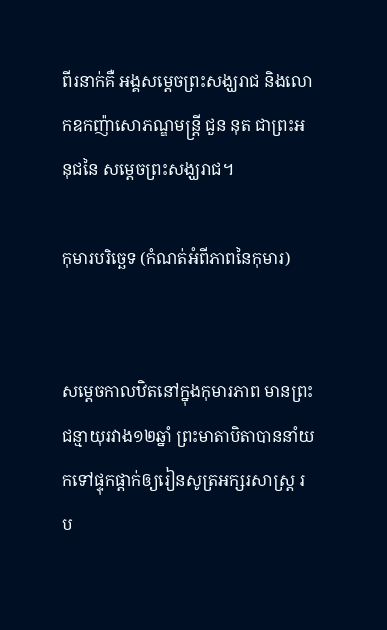ពីរនាក់គឺ អង្គសម្ដេចព្រះសង្ឃរាជ និងលោកឧកញ៉ាសោភណ្ឌមន្ត្រី ជួន នុត ជាព្រះអនុជនៃ សម្ដេចព្រះសង្ឃរាជ។

កុមារបរិច្ឆេទ (កំណត់អំពីភាពនៃកុមារ)


សម្ដេចកាលឋិតនៅក្នុងកុមារភាព មានព្រះជន្មាយុរវាង១២ឆ្នាំ ព្រះមាតាបិតាបាននាំយកទៅផ្ទុកផ្ដាក់ឲ្យរៀនសូត្រអក្សរសាស្ត្រ រប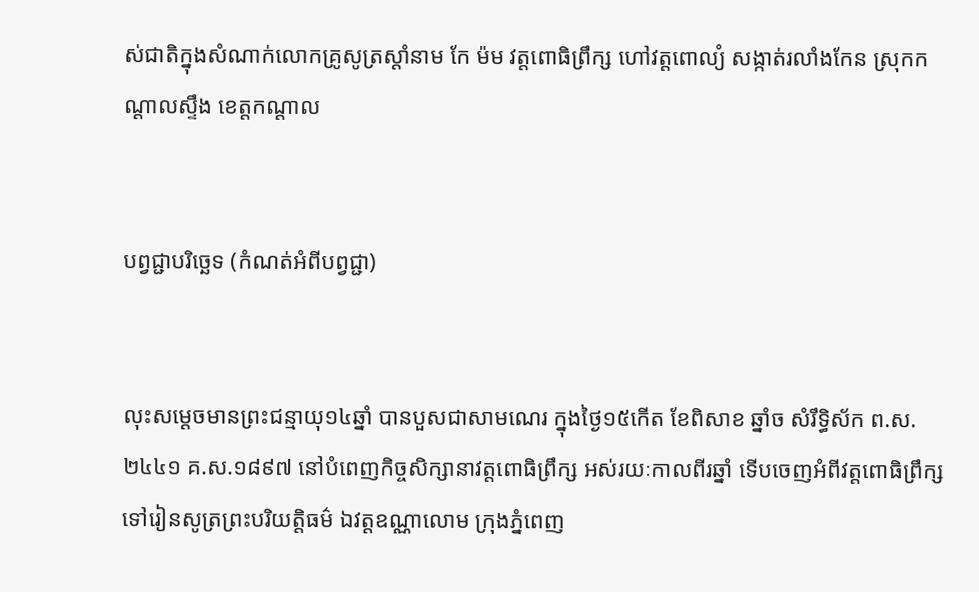ស់ជាតិក្នុងសំណាក់លោកគ្រូសូត្រស្ដាំនាម កែ ម៉ម វត្តពោធិព្រឹក្ស ហៅវត្តពោល្យំ សង្កាត់រលាំងកែន ស្រុកកណ្ដាលស្ទឹង ខេត្តកណ្ដាល


បព្វជ្ជាបរិច្ឆេទ (កំណត់អំពីបព្វជ្ជា)


លុះសម្ដេចមានព្រះជន្មាយុ១៤ឆ្នាំ បានបួសជាសាមណេរ ក្នុងថ្ងៃ១៥កើត ខែពិសាខ ឆ្នាំច សំរឹទ្ធិស័ក ព.ស.២៤៤១ គ.ស.១៨៩៧ នៅបំពេញកិច្ចសិក្សានាវត្តពោធិព្រឹក្ស អស់រយៈកាលពីរឆ្នាំ ទើបចេញអំពីវត្តពោធិព្រឹក្សទៅរៀនសូត្រព្រះបរិយត្តិធម៌ ឯវត្តឧណ្ណាលោម ក្រុងភ្នំពេញ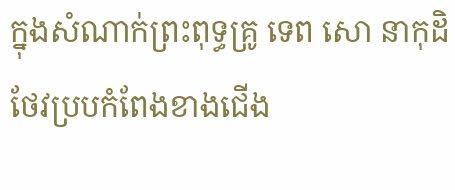ក្នុងសំណាក់ព្រះពុទ្ធគ្រូ ទេព សោ នាកុដិថែវប្របកំពែងខាងជើង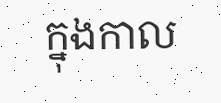ក្នុងកាល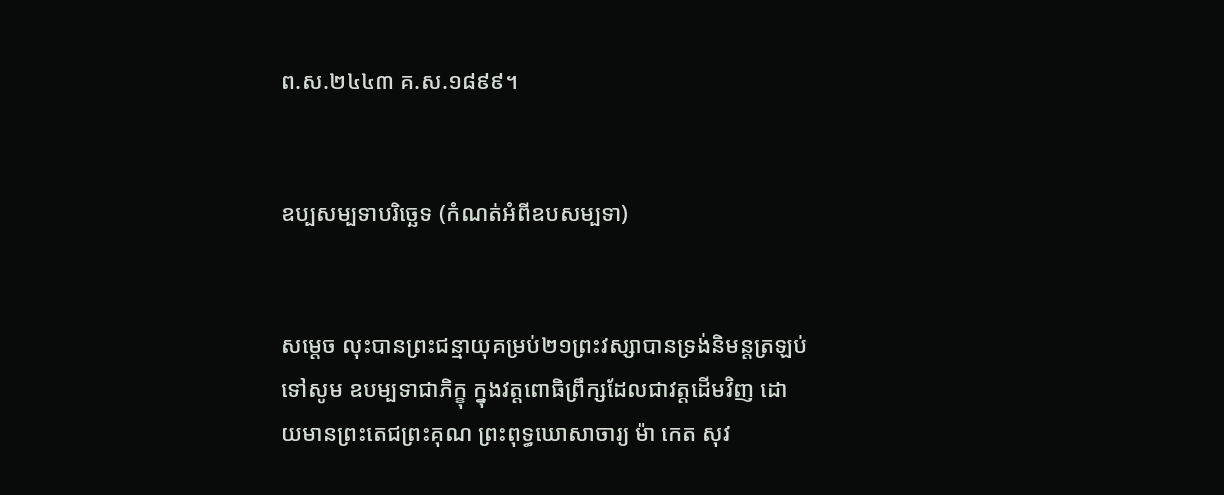ព.ស.២៤៤៣ គ.ស.១៨៩៩។


ឧប្បសម្បទាបរិច្ឆេទ (កំណត់អំពីឧបសម្បទា)


សម្ដេច លុះបានព្រះជន្មាយុគម្រប់២១ព្រះវស្សាបានទ្រង់និមន្តត្រឡប់ទៅសូម ឧបម្បទាជាភិក្ខុ ក្នុងវត្តពោធិព្រឹក្សដែលជាវត្តដើមវិញ ដោយមានព្រះតេជព្រះគុណ ព្រះពុទ្ធឃោសាចារ្យ ម៉ា កេត សុវ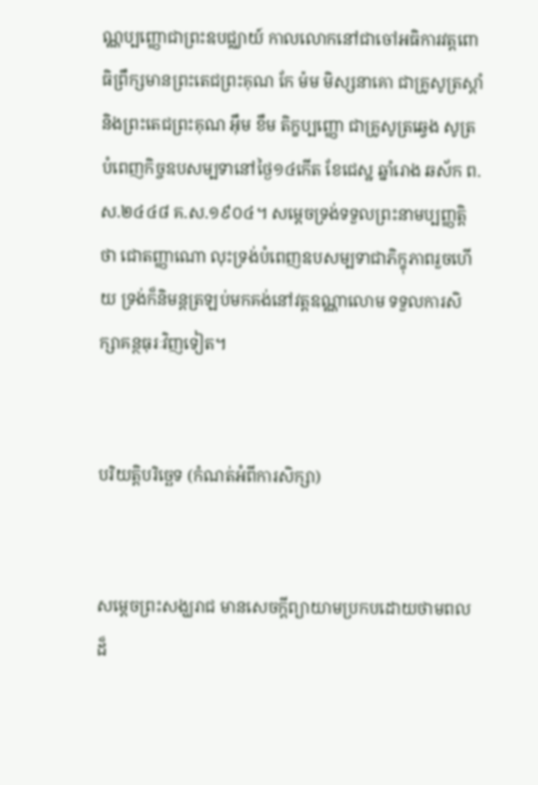ណ្ណប្បញ្ញោជាព្រះឧបជ្ឈាយ៍ កាលលោកនៅជាចៅអធិការវត្តពោធិព្រឹក្សមានព្រះតេជព្រះគុណ កែ ម៉ម មិស្សនាគោ ជាគ្រូសូត្រស្ដាំ និងព្រះតេជព្រះគុណ អ៊ឹម ខឹម តិក្ខប្បញ្ញោ ជាគ្រូសូត្រឆ្វេង សូត្របំពេញកិច្ចឧបសម្បទានៅថ្ងៃ១៤កើត ខែជេស្ឋ ឆ្នាំរោង ឆស័ក ព.ស.២៤៤៨ គ.ស.១៩០៤។ សម្ដេចទ្រង់ទទួលព្រះនាមប្បញ្ញត្តិថា ជោតញ្ញាណោ លុះទ្រង់បំពេញឧបសម្បទាជាភិក្ខុភាពរួចហើយ ទ្រង់ក៏និមន្តត្រឡប់មកគង់នៅវត្តឧណ្ណាលោម ទទួលការសិក្សាគន្ថធុរៈវិញទៀត។


បរិយត្តិបរិច្ឆេទ (កំណត់អំពីការសិក្សា)


សម្ដេចព្រះសង្ឃរាជ មានសេចក្ដីព្យាយាមប្រកបដោយថាមពលដ៏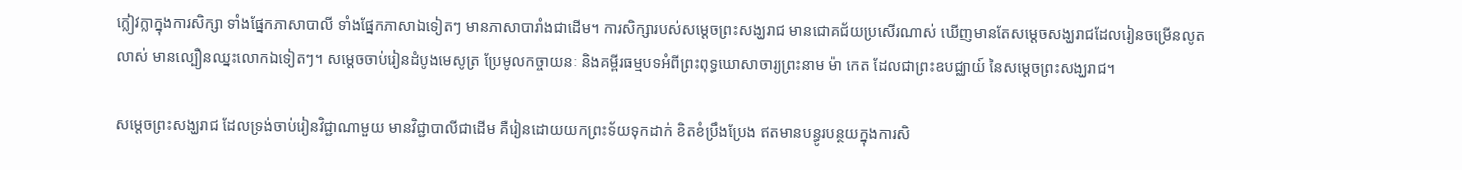ក្លៀវក្លាក្នុងការសិក្សា ទាំងផ្នែកភាសាបាលី ទាំងផ្នែកភាសាឯទៀតៗ មានភាសាបារាំងជាដើម។ ការសិក្សារបស់សម្ដេចព្រះសង្ឃរាជ មានជោគជ័យប្រសើរណាស់ ឃើញមានតែសម្ដេចសង្ឃរាជដែលរៀនចម្រើនលូតលាស់ មានល្បឿនឈ្នះលោកឯទៀតៗ។ សម្ដេចចាប់រៀនដំបូងមេសូត្រ ប្រែមូលកច្ចាយនៈ និងគម្ពីរធម្មបទអំពីព្រះពុទ្ធឃោសាចារ្យព្រះនាម ម៉ា កេត ដែលជាព្រះឧបជ្ឈាយ៍ នៃសម្ដេចព្រះសង្ឃរាជ។

សម្ដេចព្រះសង្ឃរាជ ដែលទ្រង់ចាប់រៀនវិជ្ជាណាមួយ មានវិជ្ជាបាលីជាដើម គឺរៀនដោយយកព្រះទ័យទុកដាក់ ខិតខំប្រឹងប្រែង ឥតមានបន្ធូរបន្ថយក្នុងការសិ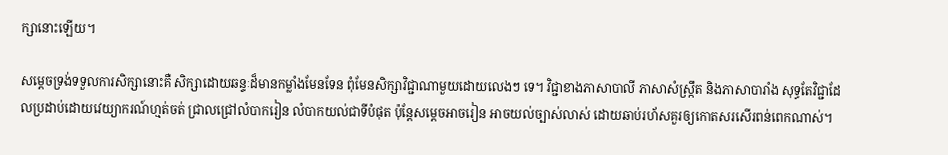ក្សានោះឡើយ។

សម្ដេចទ្រង់ទទួលការសិក្សានោះគឺ សិក្សាដោយឆន្ទៈដ៏មានកម្លាំងមែនទែន ពុំមែនសិក្សាវិជ្ជាណាមួយដោយលេងៗ ទេ។ វិជ្ជាខាងភាសាបាលី ភាសាសំស្ក្រឹត និងភាសាបារាំង សុទ្ធតែវិជ្ជាដែលប្រដាប់ដោយវេយ្យាករណ៍ហ្មត់ចត់ ជ្រាលជ្រៅលំបាករៀន លំបាកយល់ជាទីបំផុត ប៉ុន្តែសម្ដេចអាចរៀន អាចយល់ច្បាស់លាស់ ដោយឆាប់រហ័សគួរឲ្យកោតសរសើរពន់ពេកណាស់។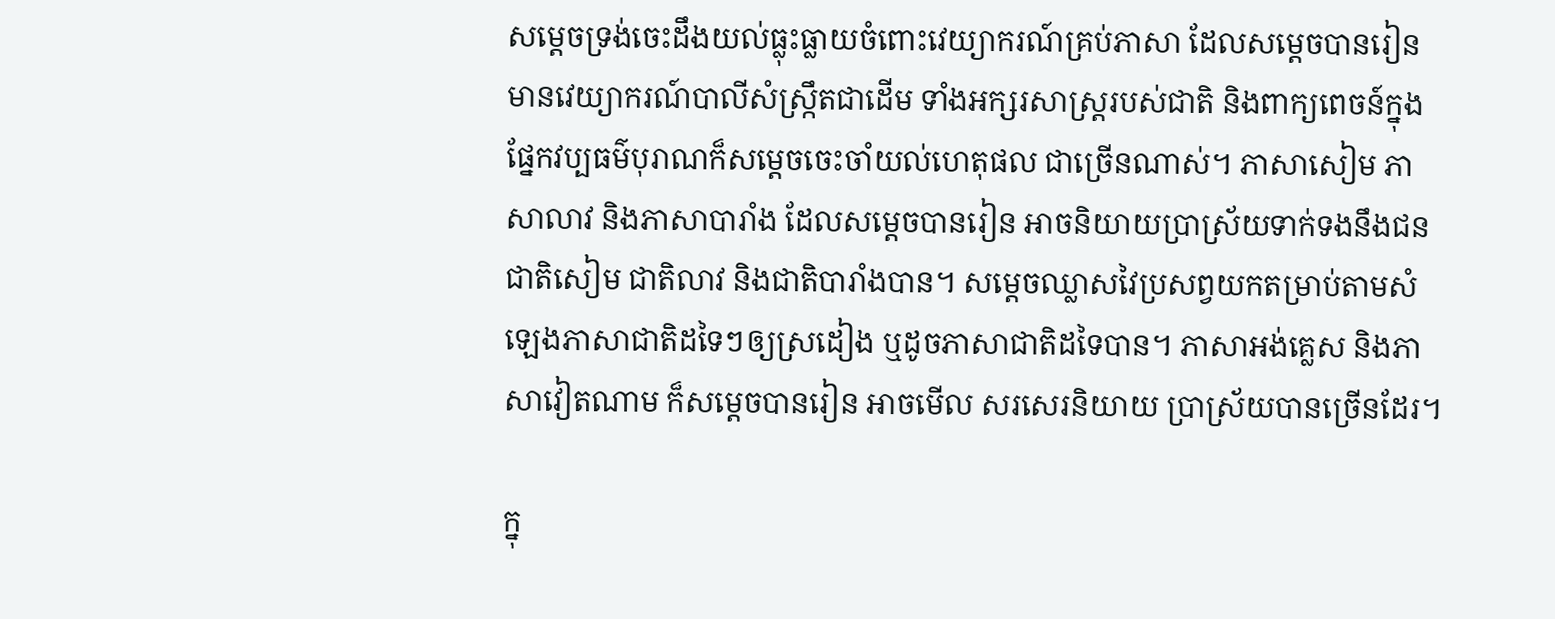សម្ដេចទ្រង់ចេះដឹងយល់ធ្លុះធ្លាយចំពោះវេយ្យាករណ៍គ្រប់ភាសា ដែលសម្ដេចបានរៀន មានវេយ្យាករណ៍បាលីសំស្ក្រឹតជាដើម ទាំងអក្សរសាស្ត្ររបស់ជាតិ និងពាក្យពេចន៍ក្នុងផ្នែកវប្បធម៌បុរាណក៏សម្ដេចចេះចាំយល់ហេតុផល ជាច្រើនណាស់។ ភាសាសៀម ភាសាលាវ និងភាសាបារាំង ដែលសម្ដេចបានរៀន អាចនិយាយប្រាស្រ័យទាក់ទងនឹងជនជាតិសៀម ជាតិលាវ និងជាតិបារាំងបាន។ សម្ដេចឈ្លាសវៃប្រសព្វយកតម្រាប់តាមសំឡេងភាសាជាតិដទៃៗឲ្យស្រដៀង ឬដូចភាសាជាតិដទៃបាន។ ភាសាអង់គ្លេស និងភាសាវៀតណាម ក៏សម្ដេចបានរៀន អាចមើល សរសេរនិយាយ ប្រាស្រ័យបានច្រើនដែរ។

ក្នុ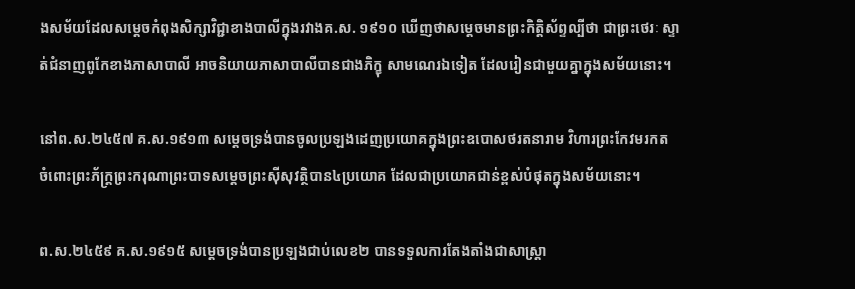ងសម័យដែលសម្ដេចកំពុងសិក្សាវិជ្ជាខាងបាលីក្នុងរវាងគ.ស. ១៩១០ ឃើញថាសម្ដេចមានព្រះកិត្តិស័ព្ទល្បីថា ជាព្រះថេរៈ ស្ទាត់ជំនាញពូកែខាងភាសាបាលី អាចនិយាយភាសាបាលីបានជាងភិក្ខុ សាមណេរឯទៀត ដែលរៀនជាមួយគ្នាក្នុងសម័យនោះ។

នៅព.ស.២៤៥៧ គ.ស.១៩១៣ សម្ដេចទ្រង់បានចូលប្រឡងដេញប្រយោគក្នុងព្រះឧបោសថរតនារាម វិហារព្រះកែវមរកត ចំពោះព្រះភ័ក្ត្រព្រះករុណាព្រះបាទសម្ដេចព្រះស៊ីសុវត្ថិបាន៤ប្រយោគ ដែលជាប្រយោគជាន់ខ្ពស់បំផុតក្នុងសម័យនោះ។

ព.ស.២៤៥៩ គ.ស.១៩១៥ សម្ដេចទ្រង់បានប្រឡងជាប់លេខ២ បានទទួលការតែងតាំងជាសាស្ត្រា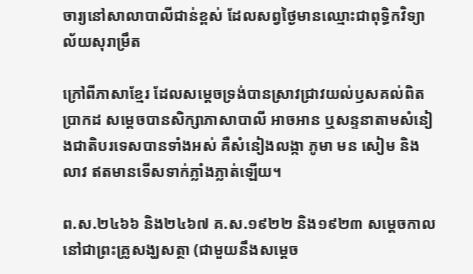ចារ្យនៅសាលាបាលីជាន់ខ្ពស់ ដែលសព្វថ្ងៃមានឈ្មោះជាពុទ្ធិកវិទ្យាល័យសុរាម្រឹត

ក្រៅពីភាសាខ្មែរ ដែលសម្ដេចទ្រង់បានស្រាវជ្រាវយល់ឫសគល់ពិតប្រាកដ សម្ដេចបានសិក្សាភាសាបាលី អាចអាន ឬសន្ទនាតាមសំនៀងជាតិបរទេសបានទាំងអស់ គឺសំនៀងលង្កា ភូមា មន សៀម និងលាវ ឥតមានទើសទាក់ភ្លាំងភ្លាត់ឡើយ។

ព.ស.២៤៦៦ និង២៤៦៧ គ.ស.១៩២២ និង១៩២៣ សម្ដេចកាលនៅជាព្រះគ្រូសង្ឃសត្ថា (ជាមួយនឹងសម្ដេច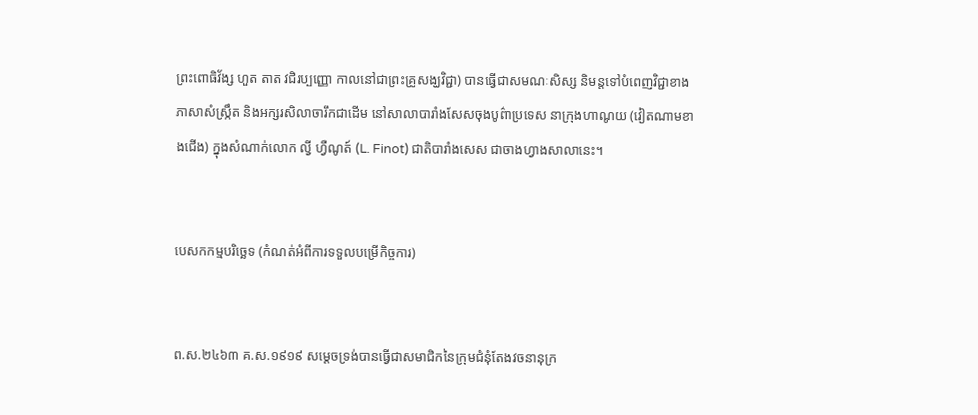ព្រះពោធិវ័ង្ស ហួត តាត វជិរប្បញ្ញោ កាលនៅជាព្រះគ្រូសង្ឃវិជ្ជា) បានធ្វើជាសមណៈសិស្ស និមន្តទៅបំពេញវិជ្ជាខាងភាសាសំស្ក្រឹត និងអក្សរសិលាចារឹកជាដើម នៅសាលាបារាំងសែសចុងបូព៌ាប្រទេស នាក្រុងហាណូយ (វៀតណាមខាងជើង) ក្នុងសំណាក់លោក ល្វី ហ្វឺណូត៍ (L. Finot) ជាតិបារាំងសេស ជាចាងហ្វាងសាលានេះ។


បេសកកម្មបរិច្ឆេទ (កំណត់អំពីការទទួលបម្រើកិច្ចការ)


ព.ស.២៤៦៣ គ.ស.១៩១៩ សម្ដេចទ្រង់បានធ្វើជាសមាជិកនៃក្រុមជំនុំតែងវចនានុក្រ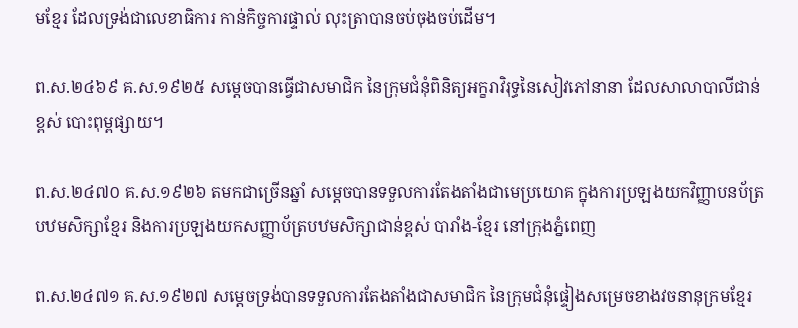មខ្មែរ ដែលទ្រង់ជាលេខាធិការ កាន់កិច្ចការផ្ទាល់ លុះត្រាបានចប់ចុងចប់ដើម។

ព.ស.២៤៦៩ គ.ស.១៩២៥ សម្ដេចបានធ្វើជាសមាជិក នៃក្រុមជំនុំពិនិត្យអក្ខរាវិរុទ្ធនៃសៀវភៅនានា ដែលសាលាបាលីជាន់ខ្ពស់ បោះពុម្ពផ្សាយ។

ព.ស.២៤៧០ គ.ស.១៩២៦ តមកជាច្រើនឆ្នាំ សម្ដេចបានទទួលការតែងតាំងជាមេប្រយោគ ក្នុងការប្រឡងយកវិញ្ញាបនប័ត្របឋមសិក្សាខ្មែរ និងការប្រឡងយកសញ្ញាប័ត្របឋមសិក្សាជាន់ខ្ពស់ បារាំង-ខ្មែរ នៅក្រុងភ្នំពេញ

ព.ស.២៤៧១ គ.ស.១៩២៧ សម្ដេចទ្រង់បានទទួលការតែងតាំងជាសមាជិក នៃក្រុមជំនុំផ្ទៀងសម្រេចខាងវចនានុក្រមខ្មែរ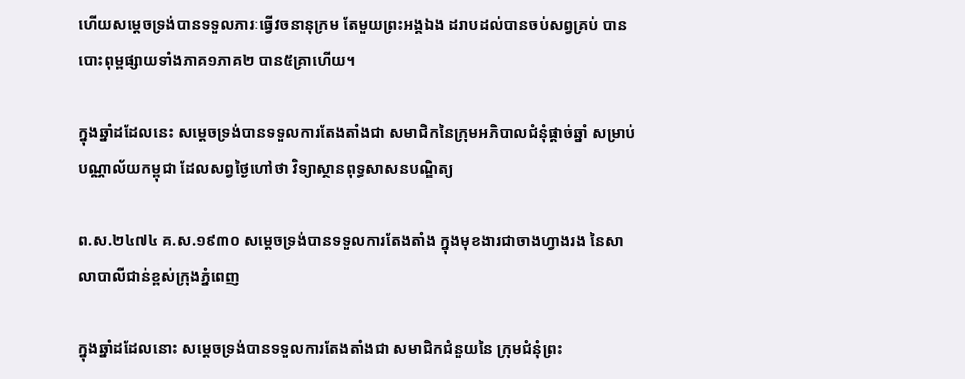ហើយសម្ដេចទ្រង់បានទទួលភារៈធ្វើវចនានុក្រម តែមួយព្រះអង្គឯង ដរាបដល់បានចប់សព្វគ្រប់ បានបោះពុម្ពផ្សាយទាំងភាគ១ភាគ២ បាន៥គ្រាហើយ។

ក្នុងឆ្នាំដដែលនេះ សម្ដេចទ្រង់បានទទួលការតែងតាំងជា សមាជិកនៃក្រុមអភិបាលជំនុំផ្ដាច់ឆ្នាំ សម្រាប់បណ្ណាល័យកម្ពុជា ដែលសព្វថ្ងៃហៅថា វិទ្យាស្ថានពុទ្ធសាសនបណ្ឌិត្យ

ព.ស.២៤៧៤ គ.ស.១៩៣០ សម្ដេចទ្រង់បានទទួលការតែងតាំង ក្នុងមុខងារជាចាងហ្វាងរង នៃសាលាបាលីជាន់ខ្ពស់ក្រុងភ្នំពេញ

ក្នុងឆ្នាំដដែលនោះ សម្ដេចទ្រង់បានទទួលការតែងតាំងជា សមាជិកជំនួយនៃ ក្រុមជំនុំព្រះ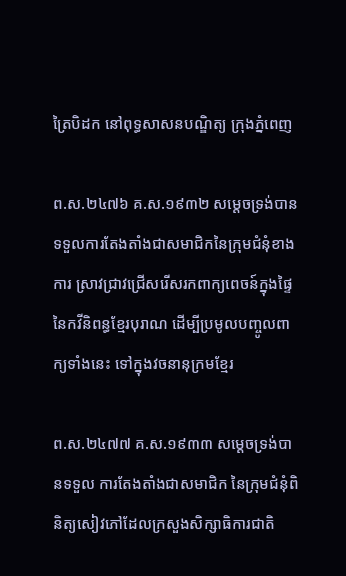ត្រៃបិដក នៅពុទ្ធសាសនបណ្ឌិត្យ ក្រុងភ្នំពេញ

ព.ស.២៤៧៦ គ.ស.១៩៣២ សម្ដេចទ្រង់បានទទួលការតែងតាំងជាសមាជិកនៃក្រុមជំនុំខាងការ ស្រាវជ្រាវជ្រើសរើសរកពាក្យពេចន៍ក្នុងផ្ទៃ នៃកវីនិពន្ធខ្មែរបុរាណ ដើម្បីប្រមូលបញ្ចូលពាក្យទាំងនេះ ទៅក្នុងវចនានុក្រមខ្មែរ

ព.ស.២៤៧៧ គ.ស.១៩៣៣ សម្ដេចទ្រង់បានទទួល ការតែងតាំងជាសមាជិក នៃក្រុមជំនុំពិនិត្យសៀវភៅដែលក្រសួងសិក្សាធិការជាតិ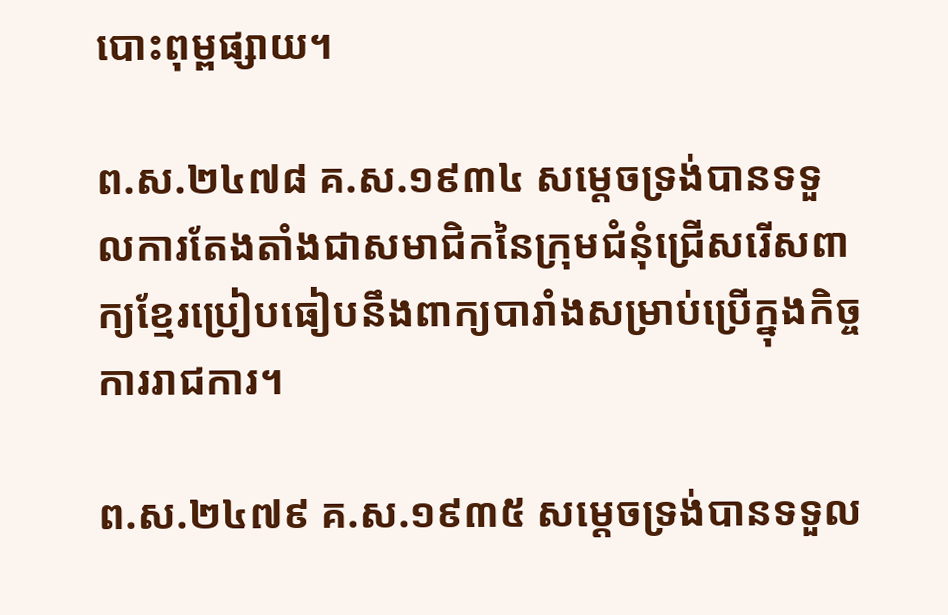បោះពុម្ពផ្សាយ។

ព.ស.២៤៧៨ គ.ស.១៩៣៤ សម្ដេចទ្រង់បានទទួលការតែងតាំងជាសមាជិកនៃក្រុមជំនុំជ្រើសរើសពាក្យខ្មែរប្រៀបធៀបនឹងពាក្យបារាំងសម្រាប់ប្រើក្នុងកិច្ចការរាជការ។

ព.ស.២៤៧៩ គ.ស.១៩៣៥ សម្ដេចទ្រង់បានទទួល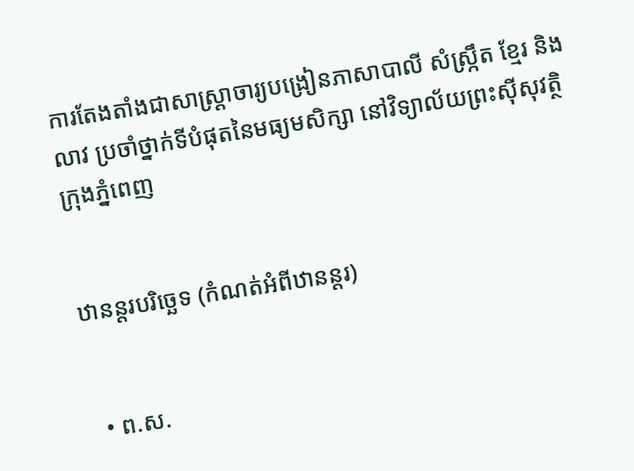ការតែងតាំងជាសាស្ត្រាចារ្យបង្រៀនភាសាបាលី សំស្ក្រឹត ខ្មែរ និងលាវ ប្រចាំថ្នាក់ទីបំផុតនៃមធ្យមសិក្សា នៅវិទ្យាល័យព្រះស៊ីសុវត្ថិ ក្រុងភ្នំពេញ


ឋានន្តរបរិច្ឆេទ (កំណត់អំពីឋានន្តរ)


  • ព.ស.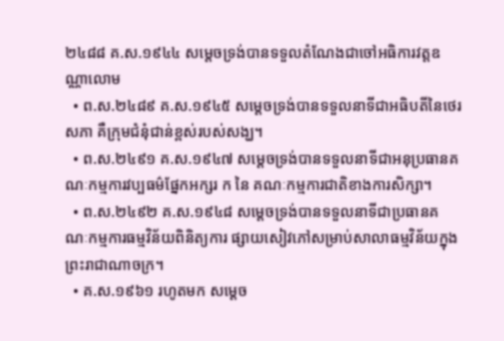២៤៨៨ គ.ស.១៩៤៤ សម្ដេចទ្រង់បានទទួលតំណែងជាចៅអធិការវត្តឧណ្ណាលោម
  • ព.ស.២៤៨៩ គ.ស.១៩៤៥ សម្ដេចទ្រង់បានទទួលនាទីជាអធិបតីនៃថេរសភា គឺក្រុមជំនុំជាន់ខ្ពស់របស់សង្ឃ។
  • ព.ស.២៤៩១ គ.ស.១៩៤៧ សម្ដេចទ្រង់បានទទួលនាទីជាអនុប្រធានគណៈកម្មការវប្បធម៌ផ្នែកអក្សរ ក នៃ គណៈកម្មការជាតិខាងការសិក្សា។
  • ព.ស.២៤៩២ គ.ស.១៩៤៨ សម្ដេចទ្រង់បានទទួលនាទីជាប្រធានគណៈកម្មការធម្មវិន័យពិនិត្យការ ផ្សាយសៀវភៅសម្រាប់សាលាធម្មវិន័យក្នុងព្រះរាជាណាចក្រ។
  • គ.ស.១៩៦១ រហូតមក សម្ដេច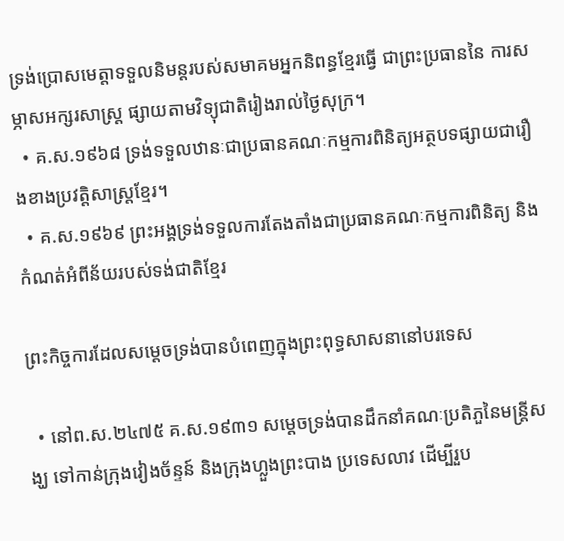ទ្រង់ប្រោសមេត្តាទទួលនិមន្តរបស់សមាគមអ្នកនិពន្ធខ្មែរធ្វើ ជាព្រះប្រធាននៃ ការសម្ភាសអក្សរសាស្ត្រ ផ្សាយតាមវិទ្យុជាតិរៀងរាល់ថ្ងៃសុក្រ។
  • គ.ស.១៩៦៨ ទ្រង់ទទួលឋានៈជាប្រធានគណៈកម្មការពិនិត្យអត្ថបទផ្សាយជារឿងខាងប្រវត្តិសាស្ត្រខ្មែរ។
  • គ.ស.១៩៦៩ ព្រះអង្គទ្រង់ទទួលការតែងតាំងជាប្រធានគណៈកម្មការពិនិត្យ និងកំណត់អំពីន័យរបស់ទង់ជាតិខ្មែរ

ព្រះកិច្ចការដែលសម្ដេចទ្រង់បានបំពេញក្នុងព្រះពុទ្ធសាសនានៅបរទេស

  • នៅព.ស.២៤៧៥ គ.ស.១៩៣១ សម្ដេចទ្រង់បានដឹកនាំគណៈប្រតិភួនៃមន្ត្រីសង្ឃ ទៅកាន់ក្រុងវៀងច័ន្ទន៍ និងក្រុងហ្លួងព្រះបាង ប្រទេសលាវ ដើម្បីរួប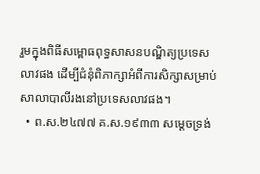រួមក្នុងពិធីសម្ពោធពុទ្ធសាសនបណ្ឌិត្យប្រទេសលាវផង ដើម្បីជំនុំពិភាក្សាអំពីការសិក្សាសម្រាប់សាលាបាលីរងនៅប្រទេសលាវផង។
  • ព.ស.២៤៧៧ គ.ស.១៩៣៣ សម្ដេចទ្រង់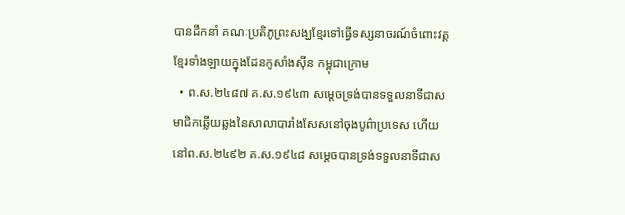បានដឹកនាំ គណៈប្រតិភូព្រះសង្ឃខ្មែរទៅធ្វើទស្សនាចរណ៍ចំពោះវត្តខ្មែរទាំងឡាយក្នុងដែនកូសាំងស៊ីន កម្ពុជាក្រោម
  • ព.ស.២៤៨៧ គ.ស.១៩៤៣ សម្ដេចទ្រង់បានទទួលនាទីជាសមាជិកឆ្លើយឆ្លងនៃសាលាបារាំងសែសនៅចុងបូព៌ាប្រទេស ហើយនៅព.ស.២៤៩២ គ.ស.១៩៤៨ សម្ដេចបានទ្រង់ទទួលនាទីជាស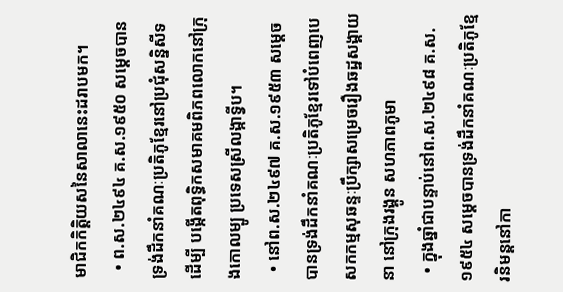មាជិកកិត្តិយសនៃសាលានេះដរាបមក។
  • ព.ស.២៤៩៤ គ.ស.១៩៥០ សម្ដេចបានទ្រង់ដឹកនាំគណៈប្រតិភូខ្មែរនៅប្រជុំសន្និសីទដើម្បី បង្កើតពុទ្ធិកសមាគមពិភពលោកនៅក្រុងកោលម្បូ ប្រទេសស្រីលង្កាទ្វីប។
  • នៅព.ស.២៤៩៧ គ.ស.១៩៥៣ សម្ដេចបានទ្រង់ដឹកនាំគណៈប្រតិភូខ្មែរទៅបំពេញបេសកកម្មសុឆន្ទៈប្រឹក្សាសម្រេចរឿងឆដ្ឋសង្គាយនា នៅក្រុងរង្គូន សហភាពភូមា
  • ក្នុងឆ្នាំជាបន្ទាប់នៅព.ស.២៤៩៨ គ.ស.១៩៥៤ សម្ដេចបានទ្រង់ដឹកនាំគណៈប្រតិភូខ្មែរនិមន្តនៅកា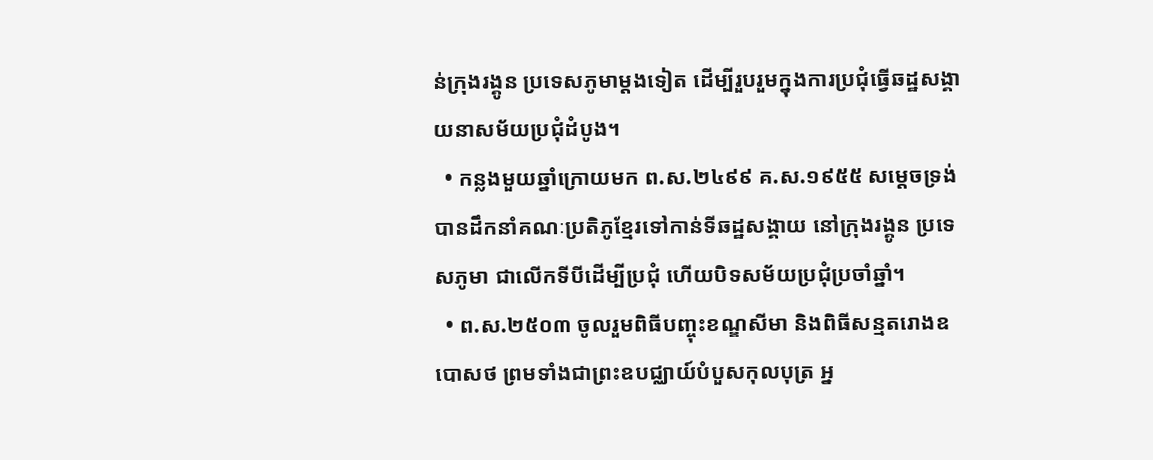ន់ក្រុងរង្គូន ប្រទេសភូមាម្ដងទៀត ដើម្បីរួបរួមក្នុងការប្រជុំធ្វើឆដ្ឋសង្គាយនាសម័យប្រជុំដំបូង។
  • កន្លងមួយឆ្នាំក្រោយមក ព.ស.២៤៩៩ គ.ស.១៩៥៥ សម្ដេចទ្រង់បានដឹកនាំគណៈប្រតិភូខ្មែរទៅកាន់ទីឆដ្ឋសង្គាយ នៅក្រុងរង្គូន ប្រទេសភូមា ជាលើកទីបីដើម្បីប្រជុំ ហើយបិទសម័យប្រជុំប្រចាំឆ្នាំ។
  • ព.ស.២៥០៣ ចូលរួមពិធីបញ្ចុះខណ្ឌសីមា និងពិធីសន្មតរោងឧបោសថ ព្រមទាំងជាព្រះឧបជ្ឈាយ៍បំបួសកុលបុត្រ អ្ន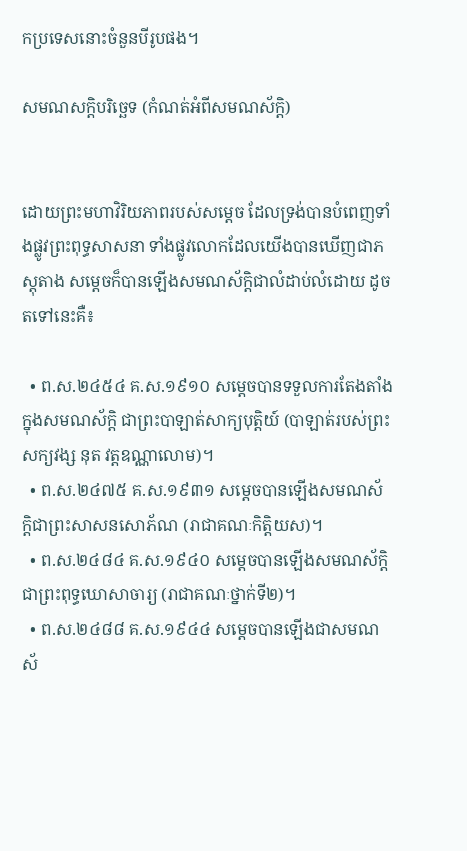កប្រទេសនោះចំនួនបីរូបផង។

សមណសក្ដិបរិច្ឆេទ (កំណត់អំពីសមណស័ក្តិ)


ដោយព្រះមហាវិរិយភាពរបស់សម្ដេច ដែលទ្រង់បានបំពេញទាំងផ្លូវព្រះពុទ្ធសាសនា ទាំងផ្លូវលោកដែលយើងបានឃើញជាភស្តុតាង សម្ដេចក៏បានឡើងសមណស័ក្តិជាលំដាប់លំដោយ ដូចតទៅនេះគឺ៖

  • ព.ស.២៤៥៤ គ.ស.១៩១០ សម្ដេចបានទទួលការតែងតាំងក្នុងសមណស័ក្តិ ជាព្រះបាឡាត់សាក្យបុត្តិយ៍ (បាឡាត់របស់ព្រះសក្យវង្ស នុត វត្តឧណ្ណាលោម)។
  • ព.ស.២៤៧៥ គ.ស.១៩៣១ សម្ដេចបានឡើងសមណស័ក្តិជាព្រះសាសនសោភ័ណ (រាជាគណៈកិត្តិយស)។
  • ព.ស.២៤៨៤ គ.ស.១៩៤០ សម្ដេចបានឡើងសមណស័ក្តិជាព្រះពុទ្ធឃោសាចារ្យ (រាជាគណៈថ្នាក់ទី២)។
  • ព.ស.២៤៨៨ គ.ស.១៩៤៤ សម្ដេចបានឡើងជាសមណស័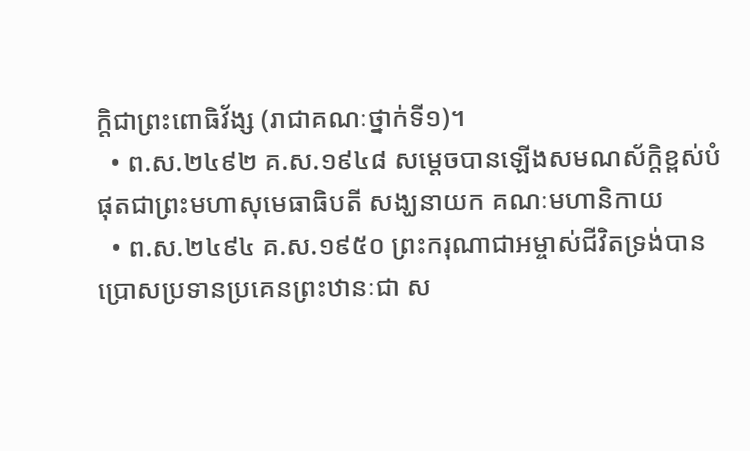ក្តិជាព្រះពោធិវ័ង្ស (រាជាគណៈថ្នាក់ទី១)។
  • ព.ស.២៤៩២ គ.ស.១៩៤៨ សម្ដេចបានឡើងសមណស័ក្តិខ្ពស់បំផុតជាព្រះមហាសុមេធាធិបតី សង្ឃនាយក គណៈមហានិកាយ
  • ព.ស.២៤៩៤ គ.ស.១៩៥០ ព្រះករុណាជាអម្ចាស់ជីវិតទ្រង់បានប្រោសប្រទានប្រគេនព្រះឋានៈជា ស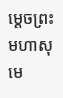ម្ដេចព្រះមហាសុមេ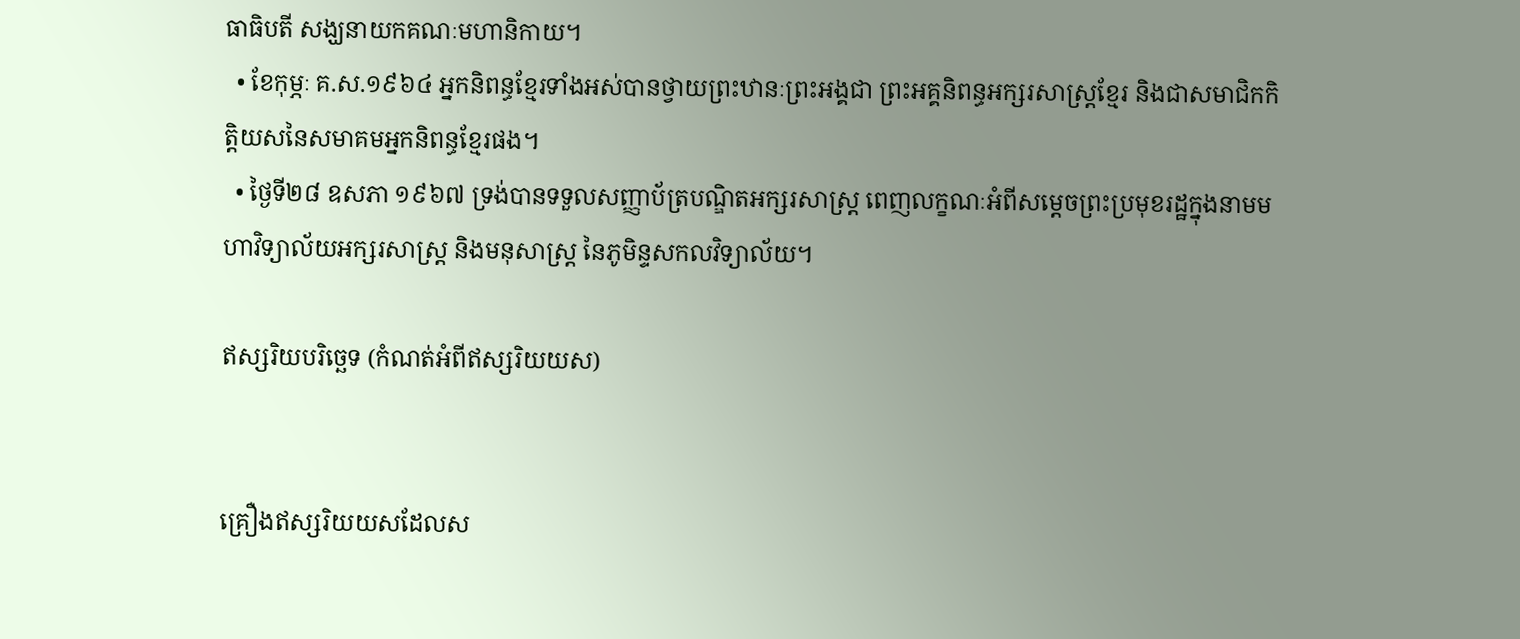ធាធិបតី សង្ឃនាយកគណៈមហានិកាយ។
  • ខែកុម្ភៈ គ.ស.១៩៦៤ អ្នកនិពន្ធខ្មែរទាំងអស់បានថ្វាយព្រះឋានៈព្រះអង្គជា ព្រះអគ្គនិពន្ធអក្សរសាស្ត្រខ្មែរ និងជាសមាជិកកិត្តិយសនៃសមាគមអ្នកនិពន្ធខ្មែរផង។
  • ថ្ងៃទី២៨ ឧសភា ១៩៦៧ ទ្រង់បានទទួលសញ្ញាប័ត្របណ្ឌិតអក្សរសាស្ត្រ ពេញលក្ខណៈអំពីសម្ដេចព្រះប្រមុខរដ្ឋក្នុងនាមមហាវិទ្យាល័យអក្សរសាស្ត្រ និងមនុសាស្ត្រ នៃភូមិន្ទសកលវិទ្យាល័យ។

ឥស្សរិយបរិច្ឆេទ (កំណត់អំពីឥស្សរិយយស)


គ្រឿងឥស្សរិយយសដែលស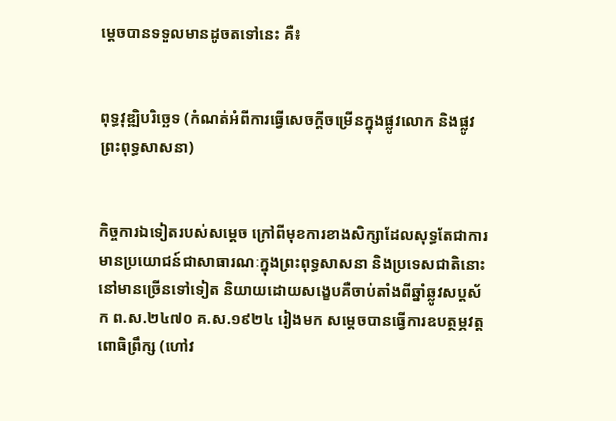ម្ដេចបានទទួលមានដូចតទៅនេះ គឺ៖


ពុទ្ធវុឌ្ឍិបរិច្ឆេទ (កំណត់អំពីការធ្វើសេចក្ដីចម្រើនក្នុងផ្លូវលោក និងផ្លូវព្រះពុទ្ធសាសនា)


កិច្ចការឯទៀតរបស់សម្ដេច ក្រៅពីមុខការខាងសិក្សាដែលសុទ្ធតែជាការមានប្រយោជន៍ជាសាធារណៈក្នុងព្រះពុទ្ធសាសនា និងប្រទេសជាតិនោះ នៅមានច្រើនទៅទៀត និយាយដោយសង្ខេបគឺចាប់តាំងពីឆ្នាំឆ្លូវសប្តស័ក ព.ស.២៤៧០ គ.ស.១៩២៤ រៀងមក សម្ដេចបានធ្វើការឧបត្ថម្ភវត្តពោធិព្រឹក្ស (ហៅវ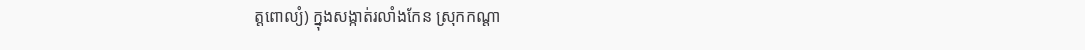ត្តពោល្យំ) ក្នុងសង្កាត់រលាំងកែន ស្រុកកណ្ដា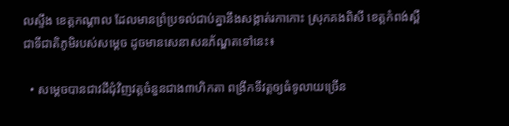លស្ទឹង ខេត្តកណ្ដាល ដែលមានព្រំប្រទល់ជាប់គ្នានឹងសង្កាត់រកាកោះ ស្រុកគងពិសី ខេត្តកំពង់ស្ពឺ ជាទីជាតិភូមិរបស់សម្ដេច ដូចមានសេនាសនភ័ណ្ឌតទៅនេះ៖

  • សម្ដេចបានជាវដីជុំវិញវត្តចំនួនជាង៣ហិកតា ពង្រីកទីវត្តឲ្យធំទូលាយច្រើន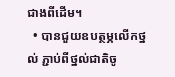ជាងពីដើម។
  • បានជួយឧបត្ថម្ភលើកថ្នល់ ភ្ជាប់ពីថ្នល់ជាតិចូ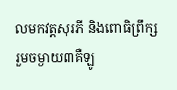លមកវត្តសុរភី និងពោធិព្រឹក្ស រួមចម្ងាយ៣គឺឡូ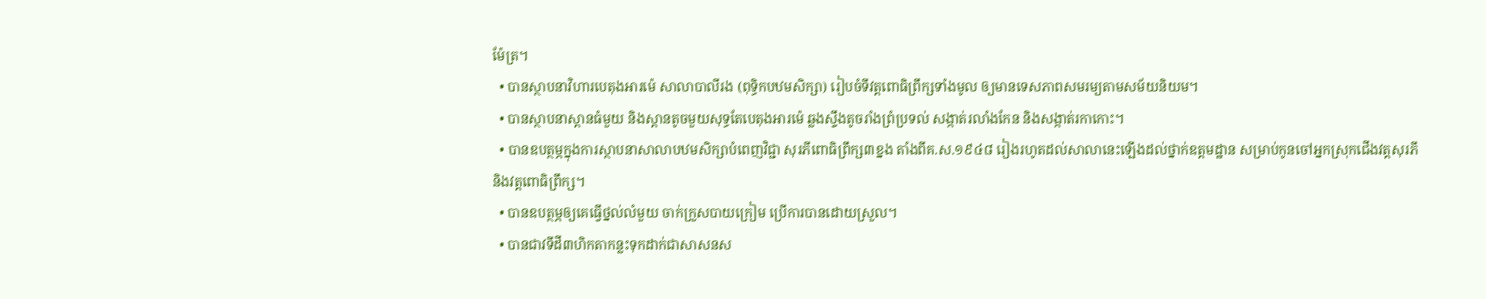ម៉ែត្រ។
  • បានស្ថាបនាវិហារបេតុងអារម៉េ សាលាបាលីរង (ពុទ្ធិកបឋមសិក្សា) រៀបចំទីវត្តពោធិព្រឹក្សទាំងមូល ឲ្យមានទេសភាពសមរម្យតាមសម័យនិយម។
  • បានស្ថាបនាស្ពានធំមួយ និងស្ពានតូចមួយសុទ្ធតែបេតុងអារម៉េ ឆ្លងស្ទឹងតូចរាំងព្រំប្រទល់ សង្កាត់រលាំងកែន និងសង្កាត់រកាកោះ។
  • បានឧបត្ថម្ភក្នុងការស្ថាបនាសាលាបឋមសិក្សាបំពេញវិជ្ជា សុរភីពោធិព្រឹក្ស៣ខ្នង តាំងពីគ.ស.១៩៤៨ រៀងរហូតដល់សាលានេះឡើងដល់ថ្នាក់ឧត្ដមដ្ឋាន សម្រាប់កូនចៅអ្នកស្រុកជើងវត្តសុរភី និងវត្តពោធិព្រឹក្ស។
  • បានឧបត្ថម្ភឲ្យគេធ្វើថ្នល់លំមួយ ចាក់ក្រួសបាយក្រៀម ប្រើការបានដោយស្រួល។
  • បានជាវទីដី៣ហិកតាកន្លះទុកដាក់ជាសាសនស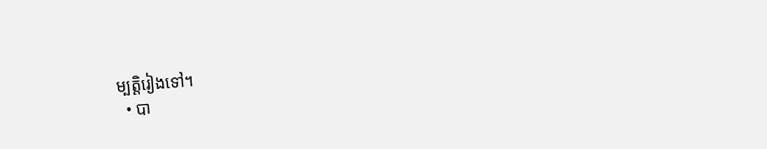ម្បត្តិរៀងទៅ។
  • បា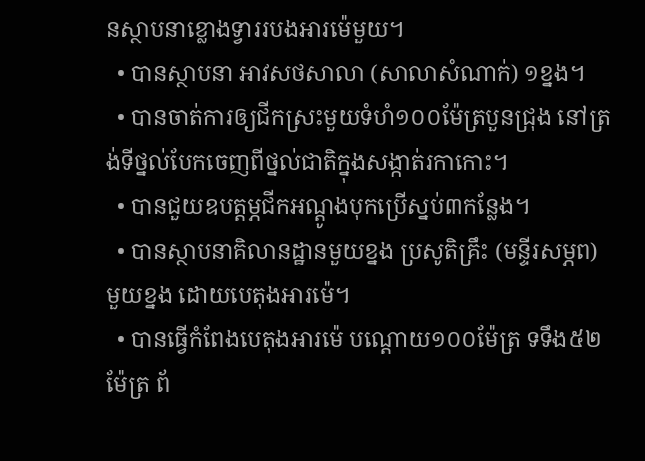នស្ថាបនាខ្លោងទ្វាររបងអារម៉េមួយ។
  • បានស្ថាបនា អាវសថសាលា (សាលាសំណាក់) ១ខ្នង។
  • បានចាត់ការឲ្យជីកស្រះមួយទំហំ១០០ម៉ែត្របួនជ្រុង នៅត្រង់ទីថ្នល់បែកចេញពីថ្នល់ជាតិក្នុងសង្កាត់រកាកោះ។
  • បានជួយឧបត្ដម្ភជីកអណ្ដូងបុកប្រើស្នប់៣កន្លែង។
  • បានស្ថាបនាគិលានដ្ឋានមួយខ្នង ប្រសូតិគ្រឹះ (មន្ទីរសម្ភព) មួយខ្នង ដោយបេតុងអារម៉េ។
  • បានធ្វើកំពែងបេតុងអារម៉េ បណ្ដោយ១០០ម៉ែត្រ ទទឹង៥២ម៉ែត្រ ព័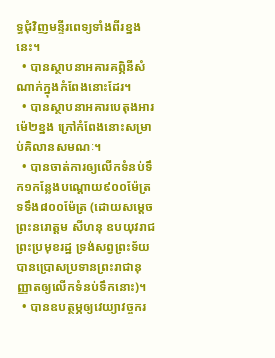ទ្ធជុំវិញមន្ទីរពេទ្យទាំងពីរខ្នងនេះ។
  • បានស្ថាបនាអគារគព្ភិនីសំណាក់ក្នុងកំពែងនោះដែរ។
  • បានស្ថាបនាអគារបេតុងអារម៉េ២ខ្នង ក្រៅកំពែងនោះសម្រាប់គិលានសមណៈ។
  • បានចាត់ការឲ្យលើកទំនប់ទឹក១កន្លែងបណ្ដោយ៩០០ម៉ែត្រ ទទឹង៨០០ម៉ែត្រ (ដោយសម្ដេចព្រះនរោត្ដម សីហនុ ឧបយុវរាជព្រះប្រមុខរដ្ឋ ទ្រង់សព្វព្រះទ័យបានប្រោសប្រទានព្រះរាជានុញ្ញាតឲ្យលើកទំនប់ទឹកនោះ)។
  • បានឧបត្ថម្ភឲ្យវេយ្យាវច្ចករ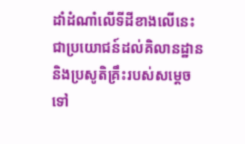ដាំដំណាំលើទីដីខាងលើនេះ ជាប្រយោជន៍ដល់គិលានដ្ឋាន និងប្រសូតិគ្រឹះរបស់សម្ដេចទៅ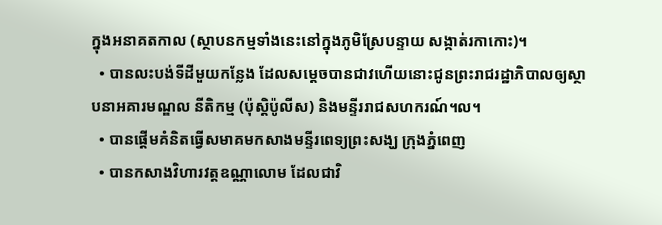ក្នុងអនាគតកាល (ស្ថាបនកម្មទាំងនេះនៅក្នុងភូមិស្រែបន្ទាយ សង្កាត់រកាកោះ)។
  • បានលះបង់ទីដីមួយកន្លែង ដែលសម្ដេចបានជាវហើយនោះជូនព្រះរាជរដ្ឋាភិបាលឲ្យស្ថាបនាអគារមណ្ឌល នីតិកម្ម (ប៉ុស្តិប៉ូលីស) និងមន្ទីររាជសហករណ៍។ល។
  • បានផ្ដើមគំនិតធ្វើសមាគមកសាងមន្ទីរពេទ្យព្រះសង្ឃ ក្រុងភ្នំពេញ
  • បានកសាងវិហារវត្តឧណ្ណាលោម ដែលជាវិ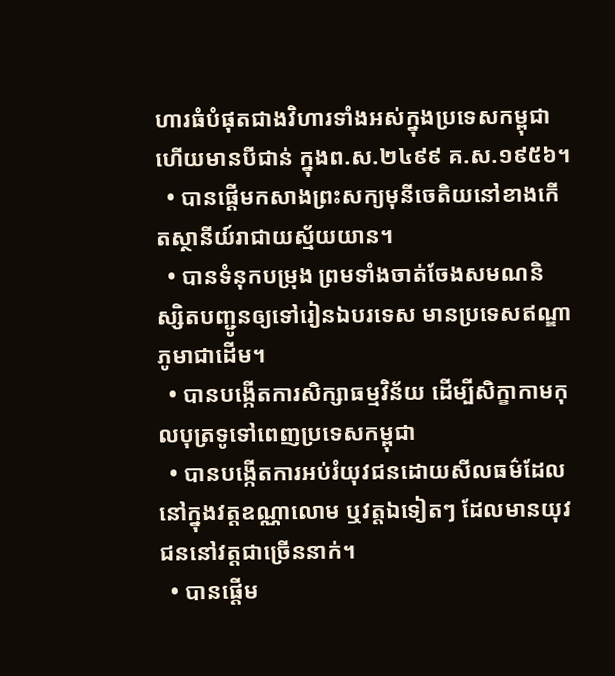ហារធំបំផុតជាងវិហារទាំងអស់ក្នុងប្រទេសកម្ពុជា ហើយមានបីជាន់ ក្នុងព.ស.២៤៩៩ គ.ស.១៩៥៦។
  • បានផ្ដើមកសាងព្រះសក្យមុនីចេតិយនៅខាងកើតស្ថានីយ៍រាជាយស្ម័យយាន។
  • បានទំនុកបម្រុង ព្រមទាំងចាត់ចែងសមណនិស្សិតបញ្ជូនឲ្យទៅរៀនឯបរទេស មានប្រទេសឥណ្ឌា ភូមាជាដើម។
  • បានបង្កើតការសិក្សាធម្មវិន័យ ដើម្បីសិក្ខាកាមកុលបុត្រទូទៅពេញប្រទេសកម្ពុជា
  • បានបង្កើតការអប់រំយុវជនដោយសីលធម៌ដែលនៅក្នុងវត្តឧណ្ណាលោម ឬវត្តឯទៀតៗ ដែលមានយុវជននៅវត្តជាច្រើននាក់។
  • បានផ្ដើម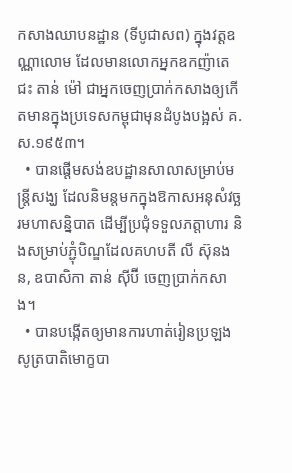កសាងឈាបនដ្ឋាន (ទីបូជាសព) ក្នុងវត្តឧណ្ណាលោម ដែលមានលោកអ្នកឧកញ៉ាតេជះ តាន់ ម៉ៅ ជាអ្នកចេញប្រាក់កសាងឲ្យកើតមានក្នុងប្រទេសកម្ពុជាមុនដំបូងបង្អស់ គ.ស.១៩៥៣។
  • បានផ្ដើមសង់ឧបដ្ឋានសាលាសម្រាប់មន្ត្រីសង្ឃ ដែលនិមន្តមកក្នុងឱកាសអនុសំវច្ឆរមហាសន្និបាត ដើម្បីប្រជុំទទួលភត្តាហារ និងសម្រាប់ភ្ជុំបិណ្ឌដែលគហបតី លី ស៊ុនងន, ឧបាសិកា តាន់ ស៊ីប៊ី ចេញប្រាក់កសាង។
  • បានបង្កើតឲ្យមានការហាត់រៀនប្រឡងសូត្របាតិមោក្ខបា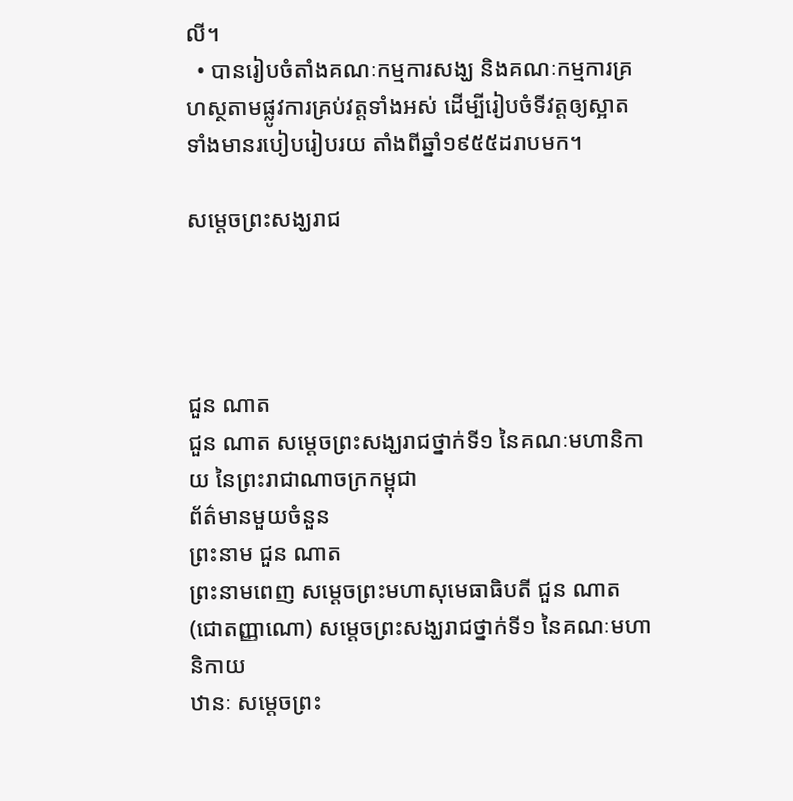លី។
  • បានរៀបចំតាំងគណៈកម្មការសង្ឃ និងគណៈកម្មការគ្រហស្ថតាមផ្លូវការគ្រប់វត្តទាំងអស់ ដើម្បីរៀបចំទីវត្តឲ្យស្អាត ទាំងមានរបៀបរៀបរយ តាំងពីឆ្នាំ១៩៥៥ដរាបមក។

សម្ដេចព្រះសង្ឃរាជ




ជួន ណាត
ជួន ណាត សម្ដេចព្រះសង្ឃរាជថ្នាក់ទី១ នៃគណៈមហានិកាយ នៃព្រះរាជាណាចក្រកម្ពុជា
ព័ត៌មានមួយចំនួន
ព្រះនាម ជួន ណាត
ព្រះនាមពេញ សម្ដេចព្រះមហាសុមេធាធិបតី ជួន ណាត (ជោតញ្ញាណោ) សម្ដេចព្រះសង្ឃរាជថ្នាក់ទី១ នៃគណៈមហានិកាយ
ឋានៈ សម្ដេចព្រះ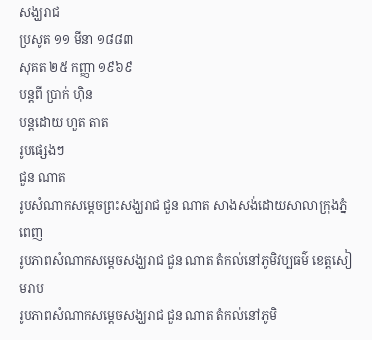សង្ឃរាជ
ប្រសូត ១១ មីនា ១៨៨៣
សុគត ២៥ កញ្ញា ១៩៦៩
បន្តពី ប្រាក់ ហ៊ិន
បន្តដោយ ហួត តាត
រូបផ្សេងៗ
ជួន ណាត
រូបសំណាកសម្ដេចព្រះសង្ឃរាជ ជួន ណាត សាងសង់ដោយសាលាក្រុងភ្នំពេញ
រូបភាពសំណាកសម្តេចសង្ឃរាជ ជួន ណាត តំកល់នៅភូមិវប្បធម៌ ខេត្តសៀមរាប
រូបភាពសំណាកសម្តេចសង្ឃរាជ ជួន ណាត តំកល់នៅភូមិ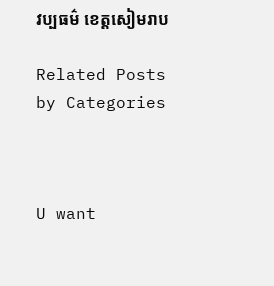វប្បធម៌ ខេត្តសៀមរាប

Related Posts by Categories



U want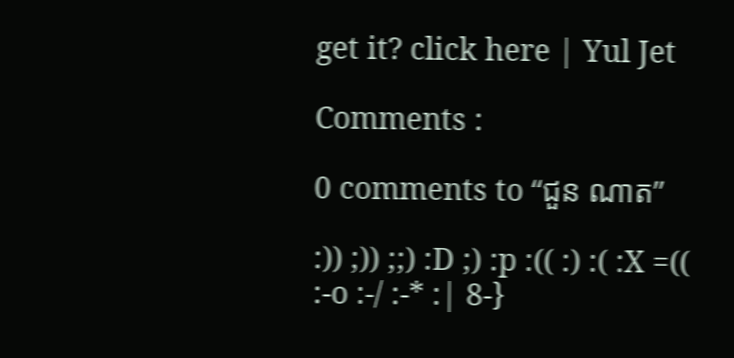get it? click here | Yul Jet

Comments :

0 comments to “ជួន ណាត”

:)) ;)) ;;) :D ;) :p :(( :) :( :X =(( :-o :-/ :-* :| 8-}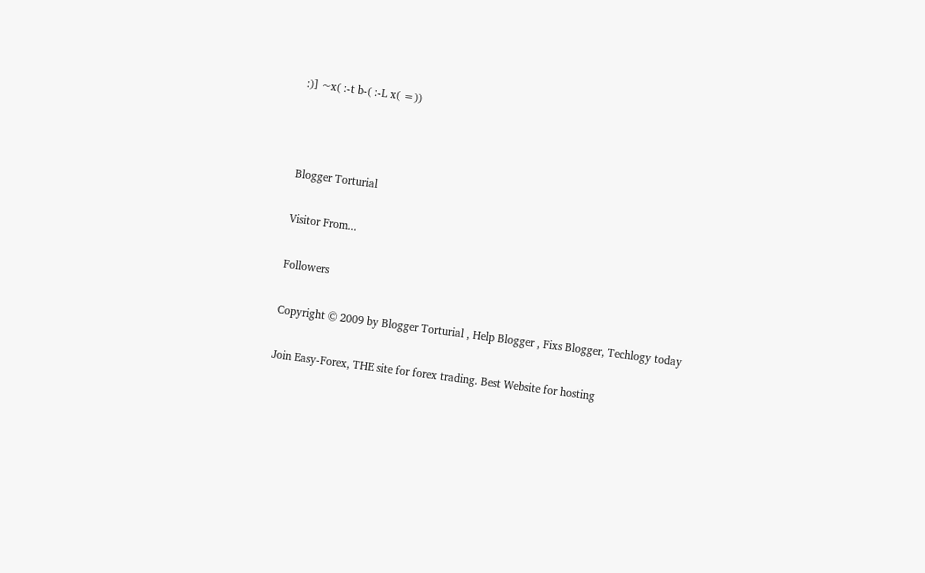:)] ~x( :-t b-( :-L x( =))



Blogger Torturial

Visitor From...

Followers

Copyright © 2009 by Blogger Torturial , Help Blogger , Fixs Blogger, Techlogy today

Join Easy-Forex, THE site for forex trading. Best Website for hosting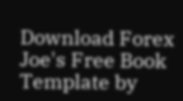Download Forex Joe's Free Book
Template by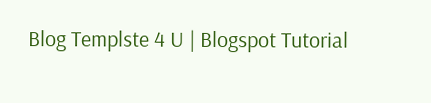Blog Templste 4 U | Blogspot Tutorial